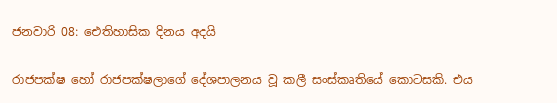ජනවාරි 08: ඓතිහාසික දිනය අදයි

රාජපක්ෂ හෝ රාජපක්ෂලාගේ දේශපාලනය වූ කලී සංස්කෘතියේ කොටසකි. එය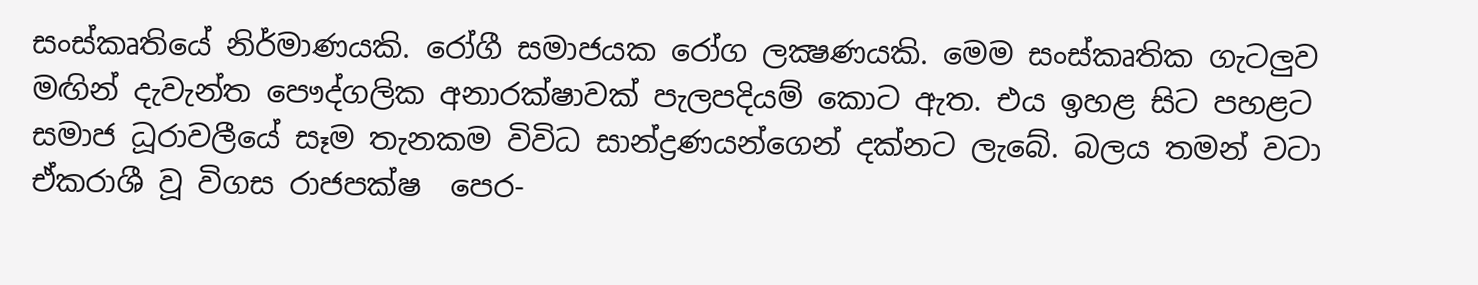සංස්කෘතියේ නිර්මාණයකි. රෝගී සමාජයක රෝග ලක්‍ෂණයකි. මෙම සංස්කෘතික ගැටලුව මඟින් දැවැන්ත පෞද්ගලික අනාරක්ෂාවක් පැලපදියම් කොට ඇත. එය ඉහළ සිට පහළට සමාජ ධූරාවලීයේ සෑම තැනකම විවිධ සාන්ද්‍රණයන්ගෙන් දක්නට ලැබේ. බලය තමන් වටා ඒකරාශී වූ විගස රාජපක්ෂ  පෙර-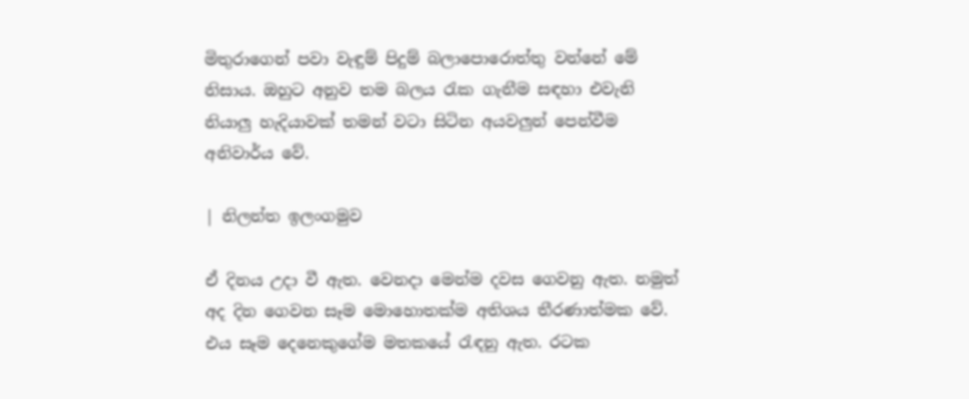මිතුරාගෙන් පවා වැඳුම් පිදුම් බලාපොරොත්තු වන්නේ මේ නිසාය. ඔහුට අනුව තම බලය රැක ගැනීම සඳහා එවැනි නියාලු හැදියාවක් තමන් වටා සිටින අයවලුන් පෙන්වීම අනිවාර්ය වේ.

| නිලන්ත ඉලංගමුව

ඒ දිනය උදා වී ඇත. වෙනදා මෙන්ම දවස ගෙවනු ඇත. නමුත් අද දින ගෙවන සෑම මොහොතක්ම අතිශය තීරණාත්මක වේ. එය සෑම දෙනෙකුගේම මතකයේ රැඳනු ඇත. රටක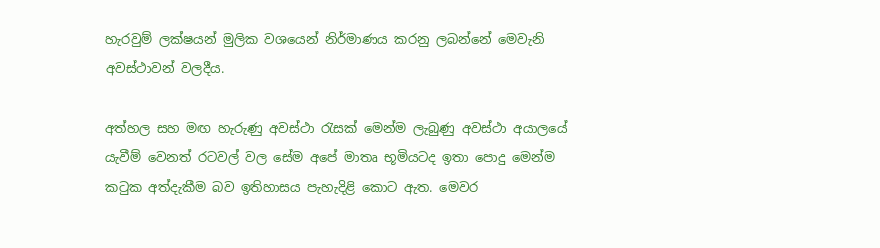හැරවුම් ලක්ෂයන් මුලික වශයෙන් නිර්මාණය කරනු ලබන්නේ මෙවැනි අවස්ථාවන් වලදීය.

අත්හල සහ මඟ හැරුණු අවස්ථා රැසක් මෙන්ම ලැබුණු අවස්ථා අයාලයේ යැවීම් වෙනත් රටවල් වල සේම අපේ මාතෘ භූමියටද ඉතා පොදු මෙන්ම කටුක අත්දැකීම බව ඉතිහාසය පැහැදිළි කොට ඇත. මෙවර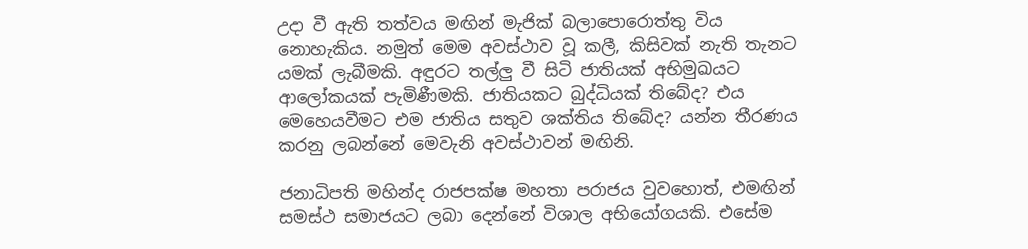උදා වී ඇති තත්වය මඟින් මැජික් බලාපොරොත්තු විය නොහැකිය. නමුත් මෙම අවස්ථාව වූ කලී, කිසිවක් නැති තැනට යමක් ලැබීමකි. අඳුරට තල්ලු වී සිටි ජාතියක් අභිමුඛයට ආලෝකයක් පැමිණීමකි. ජාතියකට බුද්ධියක් තිබේද? එය මෙහෙයවීමට එම ජාතිය සතුව ශක්තිය තිබේද? යන්න තීරණය කරනු ලබන්නේ මෙවැනි අවස්ථාවන් මඟිනි.

ජනාධිපති මහින්ද රාජපක්ෂ මහතා පරාජය වුවහොත්, එමඟින් සමස්ථ සමාජයට ලබා දෙන්නේ විශාල අභියෝගයකි. එසේම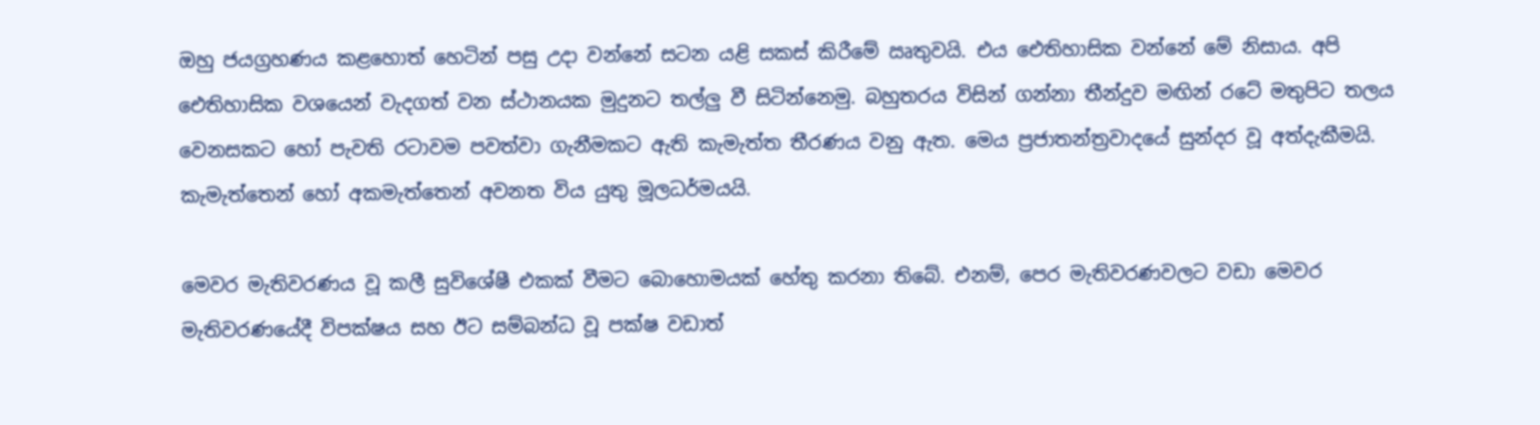ඔහු ජයග්‍රහණය කළහොත් හෙටින් පසු උදා වන්නේ සටන යළි සකස් කිරීමේ ඍතුවයි. එය ඓතිහාසික වන්නේ මේ නිසාය. අපි ඓතිහාසික වශයෙන් වැදගත් වන ස්ථානයක මුදුනට තල්ලු වී සිටින්නෙමු. බහුතරය විසින් ගන්නා තීන්දුව මඟින් රටේ මතුපිට තලය වෙනසකට හෝ පැවති රටාවම පවත්වා ගැනීමකට ඇති කැමැත්ත තීරණය වනු ඇත. මෙය ප්‍රජාතන්ත්‍රවාදයේ සුන්දර වූ අත්දැකීමයි. කැමැත්තෙන් හෝ අකමැත්තෙන් අවනත විය යුතු මූලධර්මයයි.

මෙවර මැතිවරණය වූ කලී සුවිශේෂී එකක් වීමට බොහොමයක් හේතු කරනා තිබේ. එනම්, පෙර මැතිවරණවලට වඩා මෙවර මැතිවරණයේදී විපක්ෂය සහ ඊට සම්බන්ධ වූ පක්ෂ වඩාත්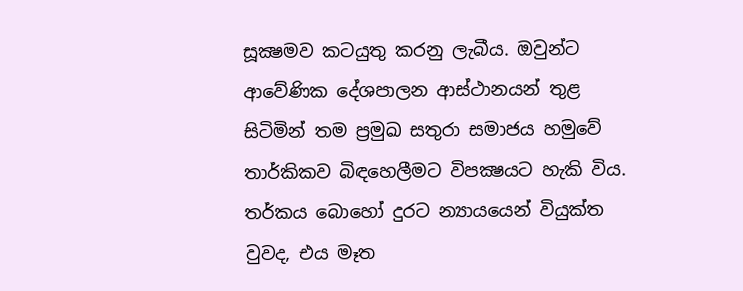සූක්‍ෂමව කටයුතු කරනු ලැබීය. ඔවුන්ට ආවේණික දේශපාලන ආස්ථානයන් තුළ සිටිමින් තම ප්‍රමුඛ සතුරා සමාජය හමුවේ තාර්කිකව බිඳහෙලීමට විපක්‍ෂයට හැකි විය. තර්කය බොහෝ දුරට න්‍යායයෙන් වියුක්ත වුවද, එය මෑත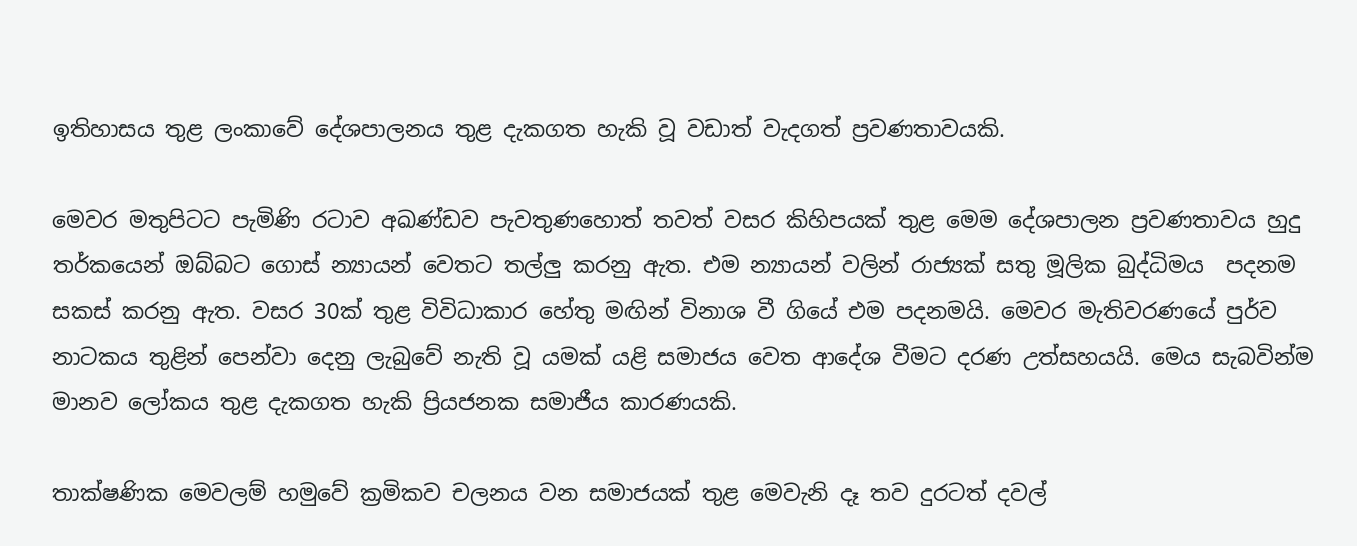ඉතිහාසය තුළ ලංකාවේ දේශපාලනය තුළ දැකගත හැකි වූ වඩාත් වැදගත් ප්‍රවණතාවයකි.

මෙවර මතුපිටට පැමිණි රටාව අඛණ්ඩව පැවතුණහොත් තවත් වසර කිහිපයක් තුළ මෙම දේශපාලන ප්‍රවණතාවය හුදු තර්කයෙන් ඔබ්බට ගොස් න්‍යායන් වෙතට තල්ලු කරනු ඇත. එම න්‍යායන් වලින් රාජ්‍යක් සතු මූලික බුද්ධිමය  පදනම සකස් කරනු ඇත. වසර 30ක් තුළ විවිධාකාර හේතු මඟින් විනාශ වී ගියේ එම පදනමයි. මෙවර මැතිවරණයේ පුර්ව නාටකය තුළින් පෙන්වා දෙනු ලැබුවේ නැති වූ යමක් යළි සමාජය වෙත ආදේශ වීමට දරණ උත්සහයයි. මෙය සැබවින්ම මානව ලෝකය තුළ දැකගත හැකි ප්‍රියජනක සමාජීය කාරණයකි.

තාක්ෂණික මෙවලම් හමුවේ ක්‍රමිකව චලනය වන සමාජයක් තුළ මෙවැනි දෑ තව දුරටත් දවල්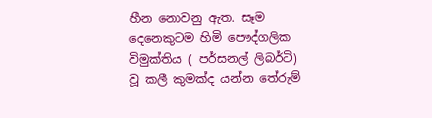හීන නොවනු ඇත. සෑම දෙනෙකුටම හිමි පෞද්ගලික විමුක්තිය ( පර්සනල් ලිබර්ටි) වූ කලී කුමක්ද යන්න තේරුම්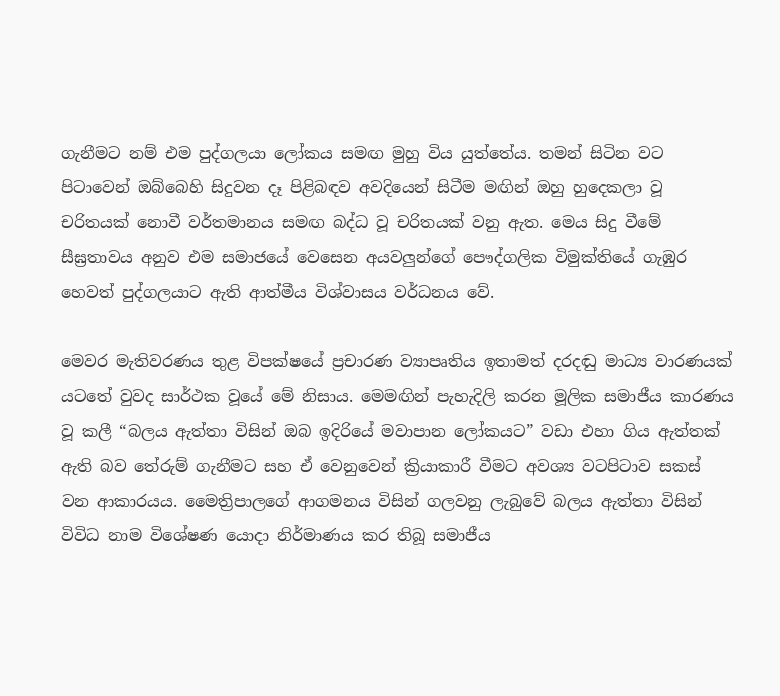ගැනීමට නම් එම පුද්ගලයා ලෝකය සමඟ මුහු විය යුත්තේය. තමන් සිටින වට පිටාවෙන් ඔබ්බෙහි සිදුවන දෑ පිළිබඳව අවදියෙන් සිටීම මඟින් ඔහු හුදෙකලා වූ චරිතයක් නොවී වර්තමානය සමඟ බද්ධ වූ චරිතයක් වනු ඇත. මෙය සිදු වීමේ සීඝ්‍රතාවය අනුව එම සමාජයේ වෙසෙන අයවලුන්ගේ පෞද්ගලික විමුක්තියේ ගැඹුර හෙවත් පුද්ගලයාට ඇති ආත්මීය විශ්වාසය වර්ධනය වේ.

මෙවර මැතිවරණය තුළ විපක්ෂයේ ප්‍රචාරණ ව්‍යාපෘතිය ඉතාමත් දරදඬු මාධ්‍ය වාරණයක් යටතේ වුවද සාර්ථක වූයේ මේ නිසාය. මෙමඟින් පැහැදිලි කරන මූලික සමාජීය කාරණය වූ කලී “බලය ඇත්තා විසින් ඔබ ඉදිරියේ මවාපාන ලෝකයට” වඩා එහා ගිය ඇත්තක් ඇති බව තේරුම් ගැනීමට සහ ඒ වෙනුවෙන් ක්‍රියාකාරී වීමට අවශ්‍ය වටපිටාව සකස් වන ආකාරයය. මෛත්‍රිපාලගේ ආගමනය විසින් ගලවනු ලැබුවේ බලය ඇත්තා විසින් විවිධ නාම විශේෂණ යොදා නිර්මාණය කර තිබූ සමාජීය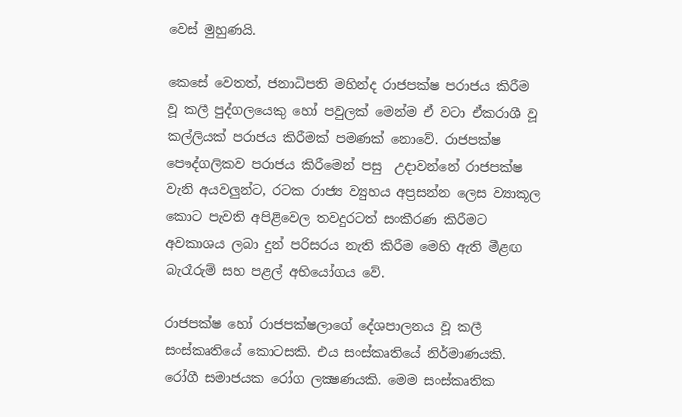වෙස් මුහුණයි.

කෙසේ වෙතත්, ජනාධිපති මහින්ද රාජපක්ෂ පරාජය කිරීම වූ කලී පුද්ගලයෙකු හෝ පවුලක් මෙන්ම ඒ වටා ඒකරාශී වූ කල්ලියක් පරාජය කිරීමක් පමණක් නොවේ. රාජපක්ෂ පෞද්ගලිකව පරාජය කිරීමෙන් පසු  උදාවන්නේ රාජපක්ෂ වැනි අයවලුන්ට, රටක රාජ්‍ය ව්‍යුහය අප්‍රසන්න ලෙස ව්‍යාකූල කොට පැවති අපිළිවෙල තවදුරටත් සංකීරණ කිරීමට අවකාශය ලබා දුන් පරිසරය නැති කිරීම මෙහි ඇති මීළඟ බැරෑරුම් සහ පළල් අභියෝගය වේ.

රාජපක්ෂ හෝ රාජපක්ෂලාගේ දේශපාලනය වූ කලී සංස්කෘතියේ කොටසකි. එය සංස්කෘතියේ නිර්මාණයකි. රෝගී සමාජයක රෝග ලක්‍ෂණයකි. මෙම සංස්කෘතික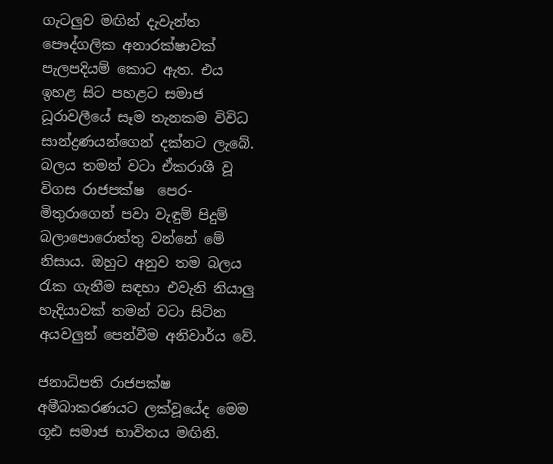ගැටලුව මඟින් දැවැන්ත පෞද්ගලික අනාරක්ෂාවක් පැලපදියම් කොට ඇත. එය ඉහළ සිට පහළට සමාජ ධූරාවලීයේ සෑම තැනකම විවිධ සාන්ද්‍රණයන්ගෙන් දක්නට ලැබේ. බලය තමන් වටා ඒකරාශී වූ විගස රාජපක්ෂ  පෙර-මිතුරාගෙන් පවා වැඳුම් පිදුම් බලාපොරොත්තු වන්නේ මේ නිසාය. ඔහුට අනුව තම බලය රැක ගැනීම සඳහා එවැනි නියාලු හැදියාවක් තමන් වටා සිටින අයවලුන් පෙන්වීම අනිවාර්ය වේ.

ජනාධිපති රාජපක්ෂ අමීබාකරණයට ලක්වූයේද මෙම ගූඪ සමාජ භාවිතය මඟිනි.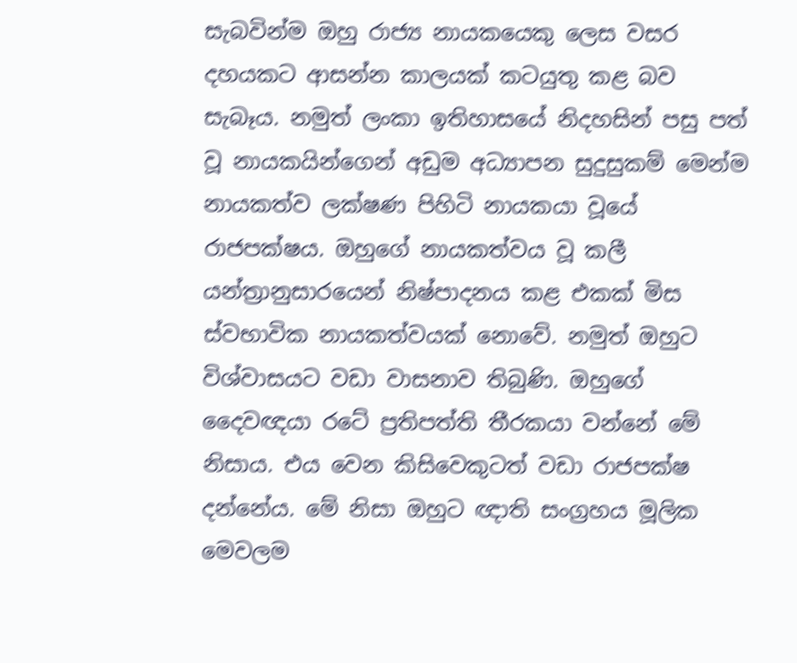සැබවින්ම ඔහු රාජ්‍ය නායකයෙකු ලෙස වසර දහයකට ආසන්න කාලයක් කටයුතු කළ බව සැබෑය. නමුත් ලංකා ඉතිහාසයේ නිදහසින් පසු පත් වූ නායකයින්ගෙන් අඩුම අධ්‍යාපන සුදුසුකම් මෙන්ම නායකත්ව ලක්ෂණ පිහිටි නායකයා වූයේ රාජපක්ෂය. ඔහුගේ නායකත්වය වූ කලී යන්ත්‍රානුසාරයෙන් නිෂ්පාදනය කළ එකක් මිස ස්වභාවික නායකත්වයක් නොවේ. නමුත් ඔහුට විශ්වාසයට වඩා වාසනාව තිබුණි. ඔහුගේ දෛවඥයා රටේ ප්‍රතිපත්ති තීරකයා වන්නේ මේ නිසාය. එය වෙන කිසිවෙකුටත් වඩා රාජපක්ෂ දන්නේය. මේ නිසා ඔහුට ඥාති සංග්‍රහය මූලික මෙවලම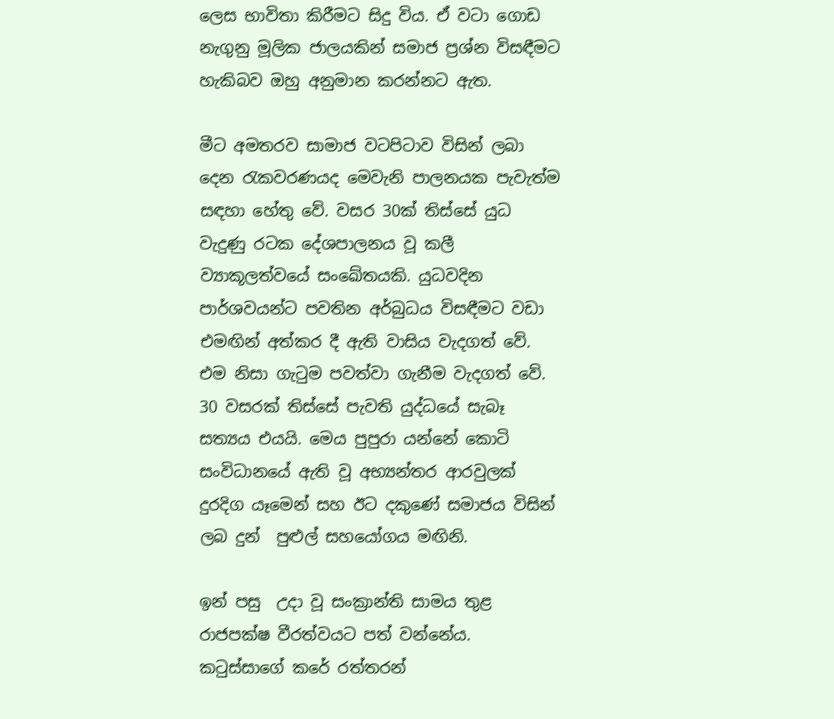ලෙස භාවිතා කිරීමට සිදු විය. ඒ වටා ගොඩ නැගුනු මූලික ජාලයකින් සමාජ ප්‍රශ්න විසඳීමට හැකිබව ඔහු අනුමාන කරන්නට ඇත.

මීට අමතරව සාමාජ වටපිටාව විසින් ලබා දෙන රැකවරණයද මෙවැනි පාලනයක පැවැත්ම සඳහා හේතු වේ. වසර 30ක් තිස්සේ යුධ වැදුණු රටක දේශපාලනය වූ කලී ව්‍යාකූලත්වයේ සංඛේතයකි. යුධවදින පාර්ශවයන්ට පවතින අර්බුධය විසඳීමට වඩා එමඟින් අත්කර දී ඇති වාසිය වැදගත් වේ. එම නිසා ගැටුම පවත්වා ගැනීම වැදගත් වේ. 30 වසරක් තිස්සේ පැවති යුද්ධයේ සැබෑ සත්‍යය එයයි. මෙය පුපුරා යන්නේ කොටි සංවිධානයේ ඇති වූ අභ්‍යන්තර ආරවුලක් දුරදිග යෑමෙන් සහ ඊට දකුණේ සමාජය විසින් ලබ දුන්  පුළුල් සහයෝගය මඟිනි.

ඉන් පසු  උදා වූ සංක්‍රාන්ති සාමය තුළ රාජපක්ෂ වීරත්වයට පත් වන්නේය. කටුස්සාගේ කරේ රත්තරන්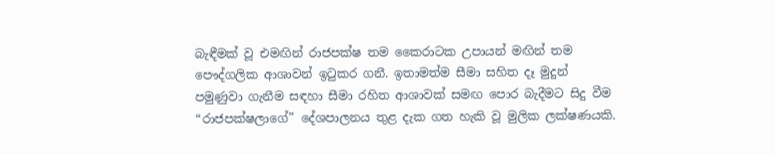බැඳීමක් වූ එමඟින් රාජපක්ෂ තම කෛරාටක උපායන් මඟින් තම පෞද්ගලික ආශාවන් ඉටුකර ගනී. ඉතාමත්ම සීමා සහිත දෑ මුදුන් පමුණුවා ගැනීම සඳහා සීමා රහිත ආශාවක් සමඟ පොර බැදීමට සිදු වීම “රාජපක්ෂලාගේ” දේශපාලනය තුළ දැක ගත හැකි වූ මුලික ලක්ෂණයකි.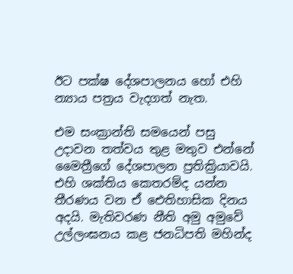ඊට පක්ෂ දේශපාලනය හෝ එහි න්‍යාය පත්‍රය වැදගත් නැත.

එම සංක්‍රාන්ති සමයෙන් පසු උදාවන තත්වය තුළ මතුව එන්නේ මෛත්‍රීගේ දේශපාලන ප්‍රතික්‍රියාවයි. එහි ශක්තිය කෙතරම්ද යන්න තීරණය වන ඒ ඓතිහාසික දිනය අදයි. මැතිවරණ නීති අමු අමුවේ උල්ලංඝනය කළ ජනධිපති මහින්ද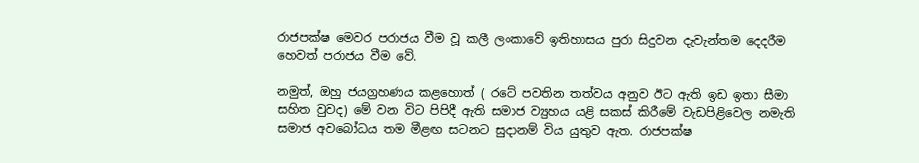රාජපක්ෂ මෙවර පරාජය වීම වූ කලී ලංකාවේ ඉතිහාසය පුරා සිදුවන දැවැන්තම දෙදරීම හෙවත් පරාජය වීම වේ.

නමුත්, ඔහු ජයග්‍රහණය කළහොත් ( රටේ පවතින තත්වය අනුව ඊට ඇති ඉඩ ඉතා සීමා සහිත වුවද) මේ වන විට පිපිදී ඇති සමාජ ව්‍යුහය යළි සකස් කිරීමේ වැඩපිළිවෙල නමැති සමාජ අවබෝධය තම මීළඟ සටනට සුදානම් විය යුතුව ඇත. රාජපක්ෂ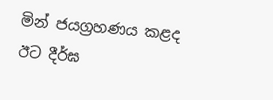මින් ජයග්‍රහණය කළද ඊට දීර්ඝ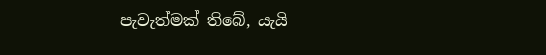පැවැත්මක් තිබේ, යැයි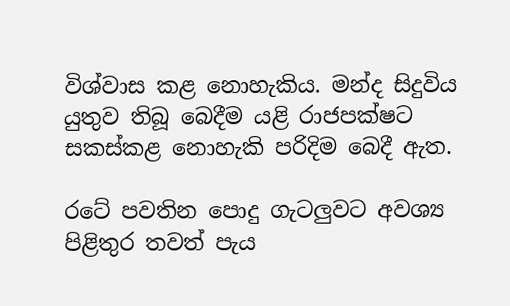විශ්වාස කළ නොහැකිය. මන්ද සිදුවිය යුතුව තිබූ බෙදීම යළි රාජපක්ෂට සකස්කළ නොහැකි පරිදිම බෙදී ඇත.

රටේ පවතින පොදු ගැටලුවට අවශ්‍ය පිළිතුර තවත් පැය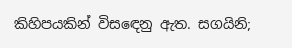කිහිපයකින් විසඳෙනු ඇත. සගයිනි;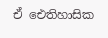ඒ ඓතිහාසික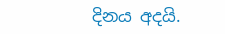දිනය අදයි.